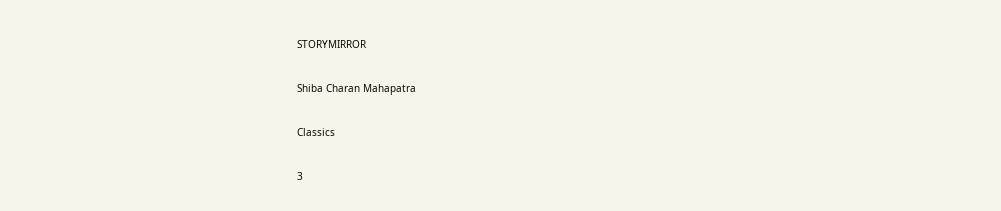STORYMIRROR

Shiba Charan Mahapatra

Classics

3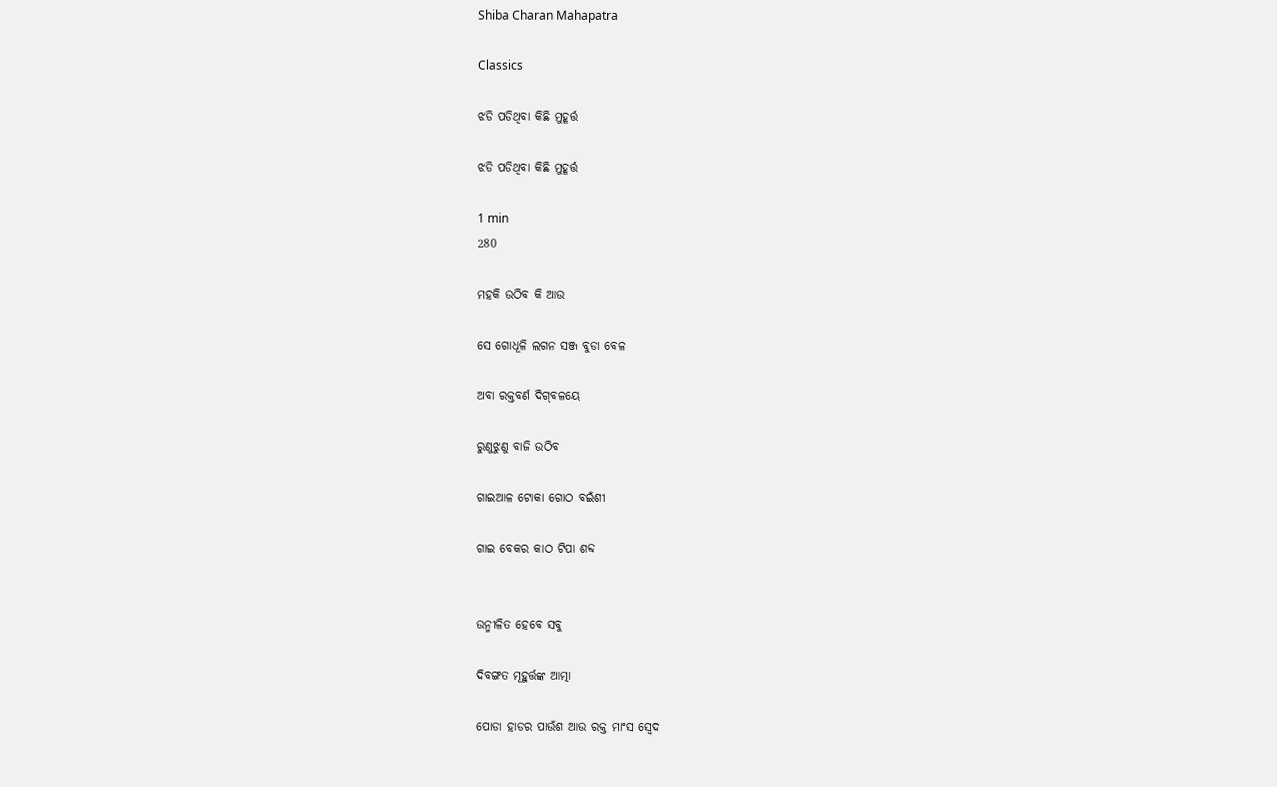Shiba Charan Mahapatra

Classics

ଝଡି ପଡିଥିବା କିଛି ମୁହୂର୍ତ୍ତ

ଝଡି ପଡିଥିବା କିଛି ମୁହୂର୍ତ୍ତ

1 min
280

ମହକି ଉଠିବ କି ଆଉ

ସେ ଗୋଧୂଳି ଲଗନ ସଞ୍ଜ ବୁଡା ବେଳ

ଅବା ରକ୍ତବର୍ଣ ଦିଗ୍‌ବଳୟେ

ରୁଣୁଝୁଣୁ ବାଜି ଉଠିବ

ଗାଇଆଳ ଟୋକା ଗୋଠ ବଇଁଶୀ

ଗାଇ ବେକର କାଠ ଟିପା ଶବ୍ଦ


ଉନ୍ମୀଳିତ ହେବେ ସବୁ

ଦିବଙ୍ଗତ ମୂହୁର୍ତ୍ତଙ୍କ ଆତ୍ମା

ପୋଡା ହାଡର ପାଉଁଶ ଆଉ ରକ୍ତ ମାଂସ ସ୍ୱେଦ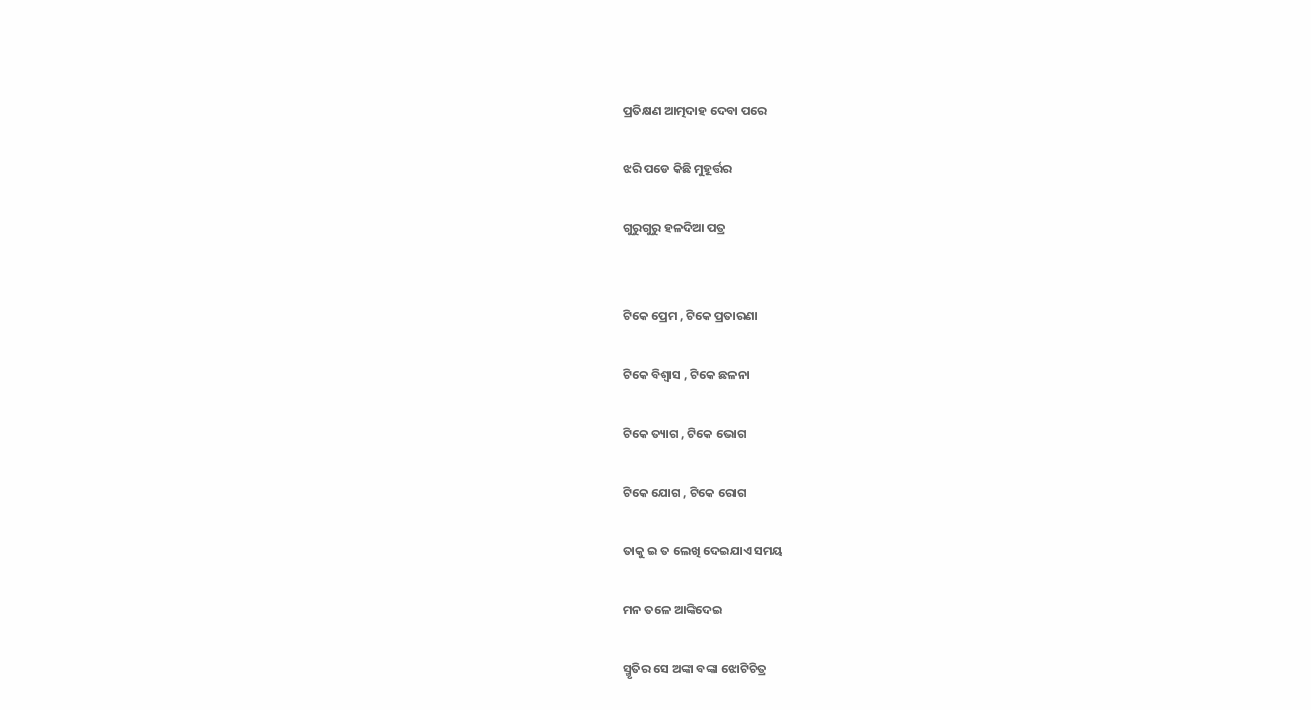ପ୍ରତିକ୍ଷଣ ଆତ୍ମଦାହ ଦେବା ପରେ

ଝରି ପଡେ କିଛି ମୁହୂର୍ତ୍ତର

ଗୁରୁଗୁରୁ ହଳଦିଆ ପତ୍ର


ଟିକେ ପ୍ରେମ , ଟିକେ ପ୍ରତାରଣା

ଟିକେ ବିଶ୍ୱାସ , ଟିକେ ଛଳନା

ଟିକେ ତ୍ୟାଗ , ଟିକେ ଭୋଗ

ଟିକେ ଯୋଗ , ଟିକେ ରୋଗ

ତାକୁ ଇ ତ ଲେଖି ଦେଇଯାଏ ସମୟ

ମନ ତଳେ ଆଙ୍କିଦେଇ

ସ୍ମୃତିର ସେ ଅଙ୍କା ବଙ୍କା ଝୋଟିଚିତ୍ର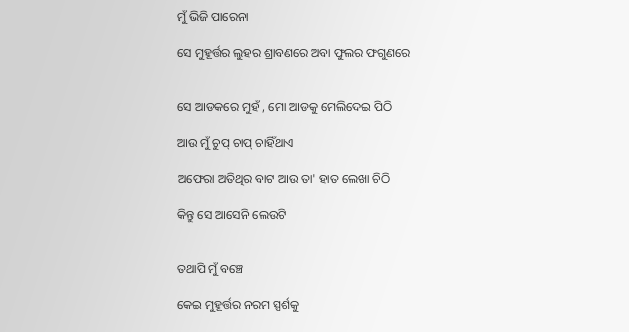ମୁଁ ଭିଜି ପାରେନା

ସେ ମୁହୂର୍ତ୍ତର ଲୁହର ଶ୍ରାବଣରେ ଅବା ଫୁଲର ଫଗୁଣରେ


ସେ ଆଡକରେ ମୁହଁ , ମୋ ଆଡକୁ ମେଲିଦେଇ ପିଠି

ଆଉ ମୁଁ ଚୁପ୍ ଚାପ୍ ଚାହିଁଥାଏ

ଅଫେରା ଅତିଥିର ବାଟ ଆଉ ତା' ହାତ ଲେଖା ଚିଠି

କିନ୍ତୁ ସେ ଆସେନି ଲେଉଟି


ତଥାପି ମୁଁ ବଞ୍ଚେ

କେଇ ମୁହୂର୍ତ୍ତର ନରମ ସ୍ପର୍ଶକୁ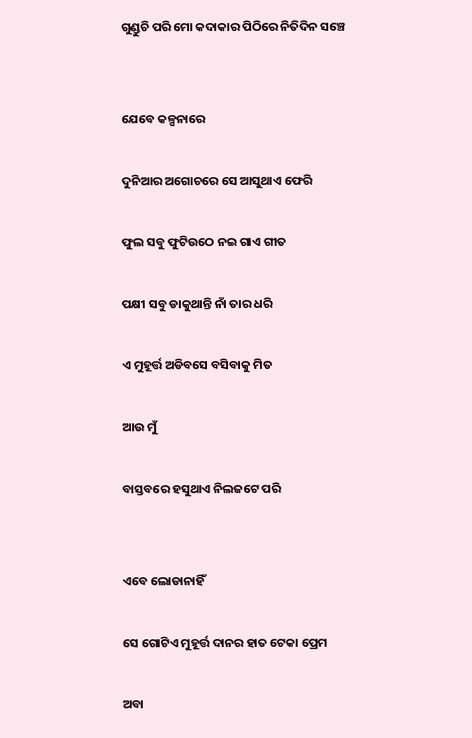ଗୁଣ୍ଡୁଚି ପରି ମୋ କଦାକାର ପିଠିରେ ନିତିଦିନ ସଞ୍ଚେ


ଯେବେ କଳ୍ପନାରେ

ଦୁନିଆର ଅଗୋଚରେ ସେ ଆସୁଥାଏ ଫେରି

ଫୁଲ ସବୁ ଫୁଟିଉଠେ ନଇ ଗାଏ ଗୀତ

ପକ୍ଷୀ ସବୁ ଡାକୁଥାନ୍ତି ନାଁ ତାର ଧରି

ଏ ମୁହୂର୍ତ୍ତ ଅଡିବସେ ବସିବାକୁ ମିତ

ଆଉ ମୁଁ

ବାସ୍ତବରେ ହସୁଥାଏ ନିଲଜଟେ ପରି


ଏବେ ଲୋଡାନାହିଁ

ସେ ଗୋଟିଏ ମୁହୂର୍ତ୍ତ ଦାନର ହାତ ଟେକା ପ୍ରେମ

ଅବା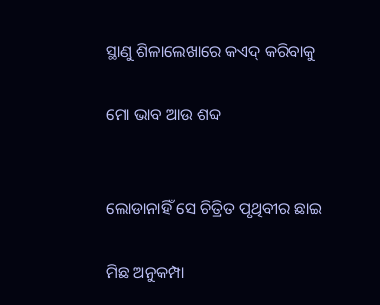ସ୍ଥାଣୁ ଶିଳାଲେଖାରେ କଏଦ୍ କରିବାକୁ

ମୋ ଭାବ ଆଉ ଶବ୍ଦ


ଲୋଡାନାହିଁ ସେ ଚିତ୍ରିତ ପୃଥିବୀର ଛାଇ

ମିଛ ଅନୁକମ୍ପା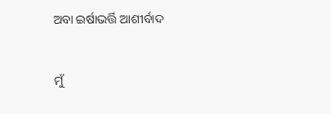ଅବା ଇର୍ଷାଭର୍ତ୍ତି ଆଶୀର୍ବାଦ


ମୁଁ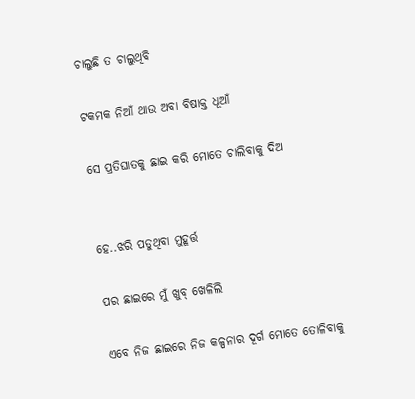ଚାଲୁଛି ତ ଚାଲୁଥିବି

ଟକମକ ନିଆଁ ଥାଉ ଅବା ବିଷାକ୍ତ ଧୂଆଁ

ସେ ପ୍ରତିଘାତକୁ ଛାଇ କରି ମୋତେ ଚାଲିବାକୁ ଦିଅ


ହେ..ଝରି ପଡୁଥିବା ମୁହୂର୍ତ୍ତ

ପର ଛାଇରେ ମୁଁ ଖୁବ୍ ଖେଳିଲି

ଏବେ ନିଜ ଛାଇରେ ନିଜ କଳ୍ପନାର ଦୂର୍ଗ ମୋତେ ତୋଳିବାକୁ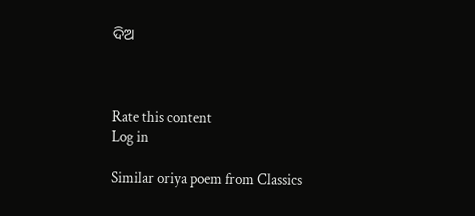ଦିଅ



Rate this content
Log in

Similar oriya poem from Classics